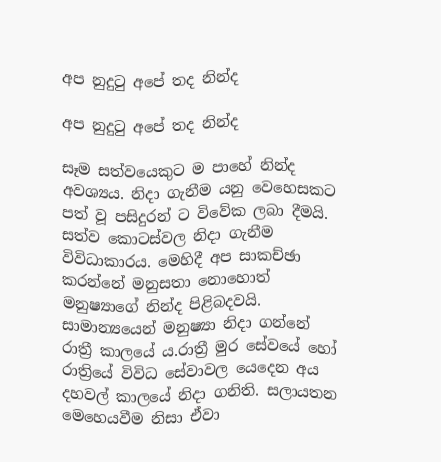අප නුදුටු අපේ තද නින්ද

අප නුදුටු අපේ තද නින්ද

සෑම සත්වයෙකුට ම පාහේ නින්ද අවශ්‍යය. නිදා ගැනීම යනු වෙහෙසකට පත් වූ පසිදුරන් ට විවේක ලබා දීමයි. සත්ව කොටස්වල නිදා ගැනීම විවිධාකාරය. මෙහිදී අප සාකච්ඡා කරන්නේ මනුසතා නොහොත් මනුෂ්‍යාගේ නින්ද පිළිබදවයි. සාමාන්‍යයෙන් මනුෂ්‍යා නිදා ගන්නේ රාත්‍රී කාලයේ ය.රාත්‍රී මුර සේවයේ හෝ රාත්‍රියේ විවිධ සේවාවල යෙදෙන අය දහවල් කාලයේ නිදා ගනිති. සලායතන මෙහෙයවීම නිසා ඒවා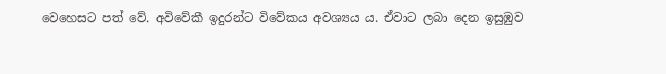වෙහෙසට පත් වේ. අවිවේකී ඉදුරන්ට විවේකය අවශ්‍යය ය. ඒවාට ලබා දෙන ඉසුඹුව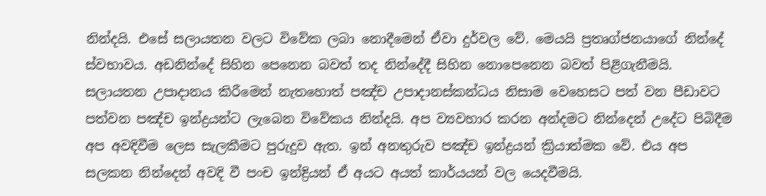නින්දයි. එසේ සලායතන වලට විවේක ලබා නොදීමෙන් ඒවා දුර්වල වේ. මෙයයි ප්‍රතෘග්ජනයාගේ නින්දේ ස්වභාවය. අඩනින්දේ සිහින පෙනෙන බවත් තද නින්දේදී සිහින නොපෙනෙන බවත් පිළිගැනීමයි. සලායතන උපාදානය කිරීමෙන් නැතහොත් පඤ්ච උපාදානස්කන්ධය නිසාම වෙහෙසට පත් වන පීඩාවට පත්වන පඤ්ච ඉන්ද්‍රයන්ට ලැබෙන විවේකය නින්දයි. අප ව්‍යවහාර කරන අන්දමට නින්දෙන් උදේට පිබිදීම අප අවදිවීම ලෙස සැලකීමට පුරුදුව ඇත. ඉන් අනතුරුව පඤ්ච ඉන්ද්‍රයන් ක්‍රියාත්මක වේ. එය අප සලකන නින්දෙන් අවදි වී පංච ඉන්ද්‍රියන් ඒ අයට අයත් කාර්යයන් වල යෙදවීමයි.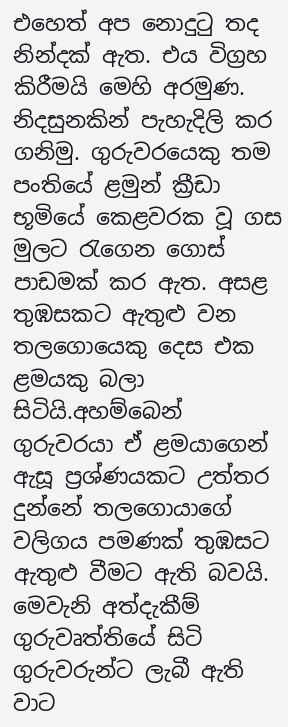එහෙත් අප නොදුටු තද නින්දක් ඇත. එය විග්‍රහ කිරීමයි මෙහි අරමුණ. නිදසුනකින් පැහැදිලි කර ගනිමු. ගුරුවරයෙකු තම පංතියේ ළමුන් ක්‍රීඩා භූමියේ කෙළවරක වූ ගස මුලට රැගෙන ගොස් පාඩමක් කර ඇත. අසළ තුඹසකට ඇතුළු වන තලගොයෙකු දෙස එක ළමයකු බලා සිටියි.අහම්බෙන් ගුරුවරයා ඒ ළමයාගෙන් ඇසූ ප්‍රශ්ණයකට උත්තර දුන්නේ තලගොයාගේ වලිගය පමණක් තුඹසට ඇතුළු වීමට ඇති බවයි. මෙවැනි අත්දැකීම් ගුරුවෘත්තියේ සිටි ගුරුවරුන්ට ලැබී ඇති වාට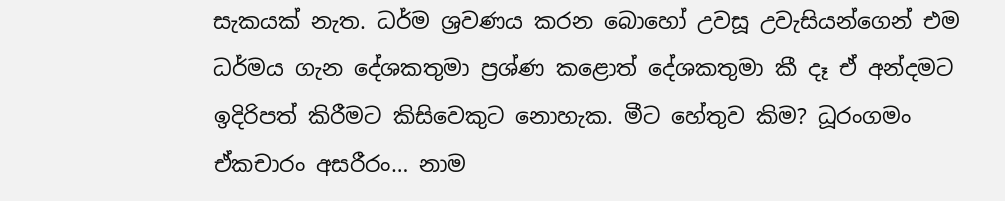සැකයක් නැත. ධර්ම ශ්‍රවණය කරන බොහෝ උවසූ උවැසියන්ගෙන් එම ධර්මය ගැන දේශකතුමා ප්‍රශ්ණ කළොත් දේශකතුමා කී දෑ ඒ අන්දමට ඉදිරිපත් කිරීමට කිසිවෙකුට නොහැක. මීට හේතුව කිම? ධූරංගමං ඒකචාරං අසරීරං… නාම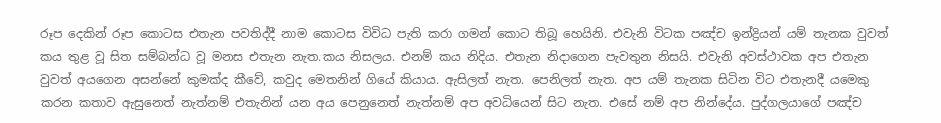රූප දෙකින් රූප කොටස එතැන පවතිද්දී නාම කොටස විවිධ පැති කරා ගමන් කොට තිබූ හෙයිනි. එවැනි විටක පඤ්ච ඉන්ද්‍රියන් යම් තැනක වුවත් කය තුළ වූ සිත සම්බන්ධ වූ මනස එතැන නැත.කය නිසලය. එනම් කය නිදිය. එතැන නිදාගෙන පැවතුන නිසයි. එවැනි අවස්ථාවක අප එතැන වුවත් අයගෙන අසන්නේ කුමක්ද කීවේ, කවුද මෙතනින් ගියේ කියාය. ඇසිලත් නැත. පෙනිලත් නැත. අප යම් තැනක සිටින විට එතැනදී යමෙකු කරන කතාව ඇසුනෙත් නැත්නම් එතැනින් යන අය පෙනුනෙත් නැත්නම් අප අවධියෙන් සිට නැත. එසේ නම් අප නින්දේය. පුද්ගලයාගේ පඤ්ච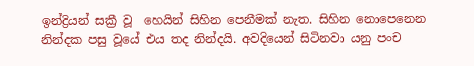ඉන්ද්‍රියන් සක්‍රී වූ  හෙයින් සිහින පෙනීමක් නැත. සිහින නොපෙනෙන නින්දක පසු වූයේ එය තද නින්දයි. අවදියෙන් සිටිනවා යනු පංච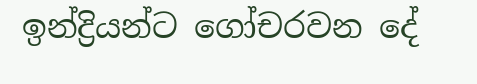ඉන්ද්‍රියන්ට ගෝචරවන දේ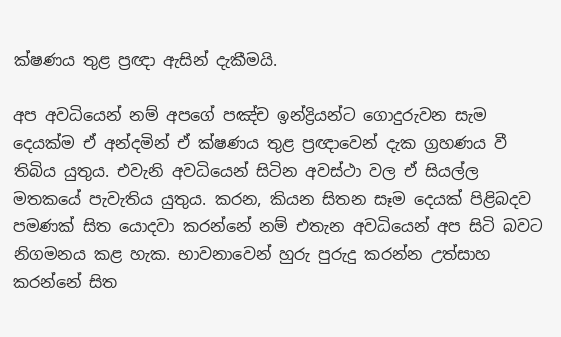ක්ෂණය තුළ ප්‍රඥා ඇසින් දැකීමයි.

අප අවධියෙන් නම් අපගේ පඤ්ච ඉන්ද්‍රියන්ට ගොදුරුවන සැම දෙයක්ම ඒ අන්දමින් ඒ ක්ෂණය තුළ ප්‍රඥාවෙන් දැක ග්‍රහණය වී තිබිය යුතුය. එවැනි අවධියෙන් සිටින අවස්ථා වල ඒ සියල්ල මතකයේ පැවැතිය යුතුය. කරන, කියන සිතන සෑම දෙයක් පිළිබදව පමණක් සිත යොදවා කරන්නේ නම් එතැන අවධියෙන් අප සිටි බවට නිගමනය කළ හැක. භාවනාවෙන් හුරු පුරුදු කරන්න උත්සාහ කරන්නේ සිත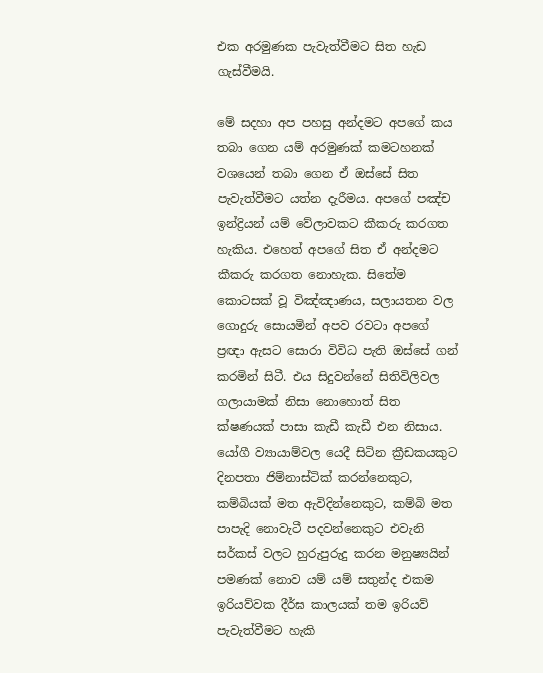එක අරමුණක පැවැත්වීමට සිත හැඩ ගැස්වීමයි.

මේ සදහා අප පහසු අන්දමට අපගේ කය තබා ගෙන යම් අරමුණක් කමටහනක් වශයෙන් තබා ගෙන ඒ ඔස්සේ සිත පැවැත්වීමට යත්න දැරීමය. අපගේ පඤ්ච ඉන්ද්‍රියන් යම් වේලාවකට කීකරු කරගත හැකිය. එහෙත් අපගේ සිත ඒ අන්දමට කීකරු කරගත නොහැක. සිතේම කොටසක් වූ විඤ්ඤාණය, සලායතන වල ගොදුරු සොයමින් අපව රවටා අපගේ ප්‍රඥා ඇසට සොරා විවිධ පැති ඔස්සේ ගන් කරමින් සිටී. එය සිදුවන්නේ සිතිවිලිවල ගලායාමක් නිසා නොහොත් සිත ක්ෂණයක් පාසා කැඩී කැඩී එන නිසාය. යෝගී ව්‍යායාම්වල යෙදී සිටින ක්‍රීඩකයකුට දිනපතා ජිම්නාස්ටික් කරන්නෙකුට, කම්බියක් මත ඇවිදින්නෙකුට, කම්බි මත පාපැදි නොවැටී පදවන්නෙකුට එවැනි සර්කස් වලට හුරුපුරුදු කරන මනුෂ්‍යයින් පමණක් නොව යම් යම් සතුන්ද එකම ඉරියව්වක දීර්ඝ කාලයක් තම ඉරියව් පැවැත්වීමට හැකි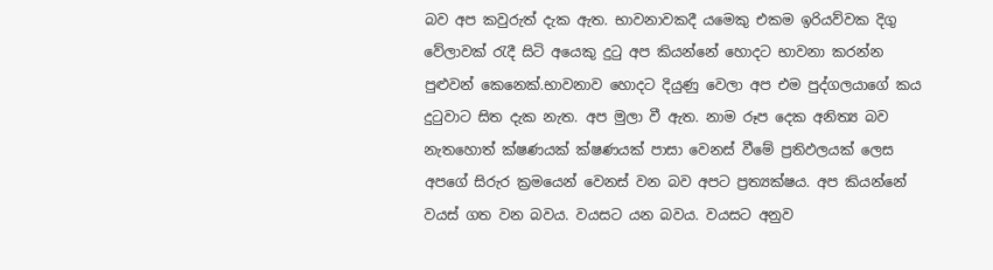බව අප කවුරුත් දැක ඇත. භාවනාවකදී යමෙකු එකම ඉරියව්වක දිගු වේලාවක් රැදී සිටි අයෙකු දුටු අප කියන්නේ හොදට භාවනා කරන්න පුළුවන් කෙනෙක්.භාවනාව හොදට දියුණු වෙලා අප එම පුද්ගලයාගේ කය දුටුවාට සිත දැක නැත. අප මුලා වී ඇත. නාම රූප දෙක අනිත්‍ය බව නැතහොත් ක්ෂණයක් ක්ෂණයක් පාසා වෙනස් වීමේ ප්‍රතිඵලයක් ලෙස අපගේ සිරුර ක්‍රමයෙන් වෙනස් වන බව අපට ප්‍රත්‍යක්ෂය. අප කියන්නේ වයස් ගත වන බවය. වයසට යන බවය. වයසට අනුව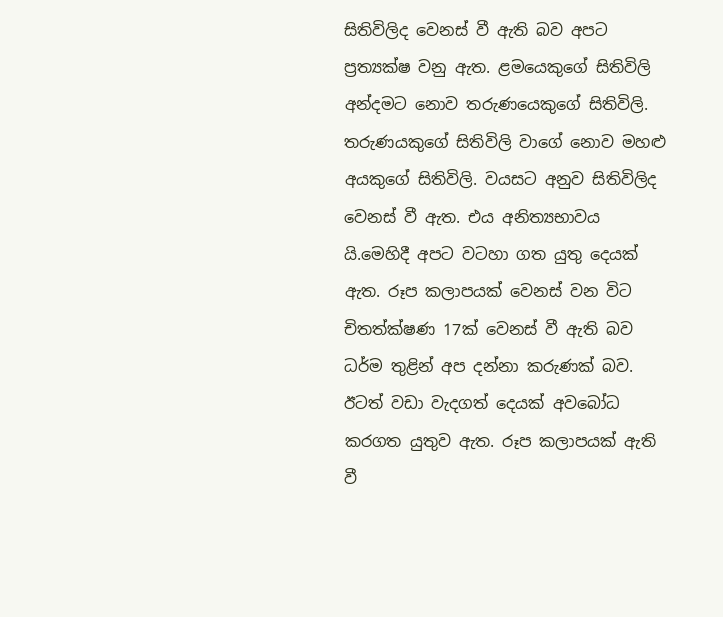සිතිවිලිද වෙනස් වී ඇති බව අපට ප්‍රත්‍යක්ෂ වනු ඇත. ළමයෙකුගේ සිතිවිලි අන්දමට නොව තරුණයෙකුගේ සිතිවිලි. තරුණයකුගේ සිතිවිලි වාගේ නොව මහළු අයකුගේ සිතිවිලි. වයසට අනුව සිතිවිලිද වෙනස් වී ඇත. එය අනිත්‍යභාවය යි.මෙහිදී අපට වටහා ගත යුතු දෙයක් ඇත. රූප කලාපයක් වෙනස් වන විට චිතත්ක්ෂණ 17ක් වෙනස් වී ඇති බව ධර්ම තුළින් අප දන්නා කරුණක් බව. ඊටත් වඩා වැදගත් දෙයක් අවබෝධ කරගත යුතුව ඇත. රූප කලාපයක් ඇති වී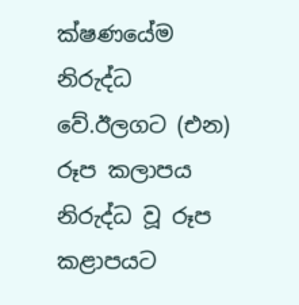ක්ෂණයේම නිරුද්ධ වේ.ඊලගට (එන) රූප කලාපය නිරුද්ධ වූ රූප කළාපයට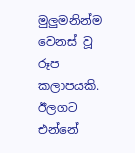මුලුමනින්ම වෙනස් වූ රූප කලාපයකි. ඊලගට එන්නේ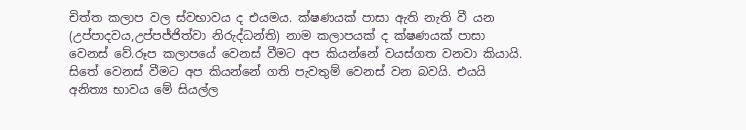චිත්ත කලාප වල ස්වභාවය ද එයමය. ක්ෂණයක් පාසා ඇති නැති වී යන (උප්පාදවය,උප්පජ්ජිත්වා නිරුද්ධන්ති) නාම කලාපයක් ද ක්ෂණයක් පාසා වෙනස් වේ.රූප කලාපයේ වෙනස් වීමට අප කියන්නේ වයස්ගත වනවා කියායි. සිතේ වෙනස් වීමට අප කියන්නේ ගති පැවතුම් වෙනස් වන බවයි. එයයි අනිත්‍ය භාවය මේ සියල්ල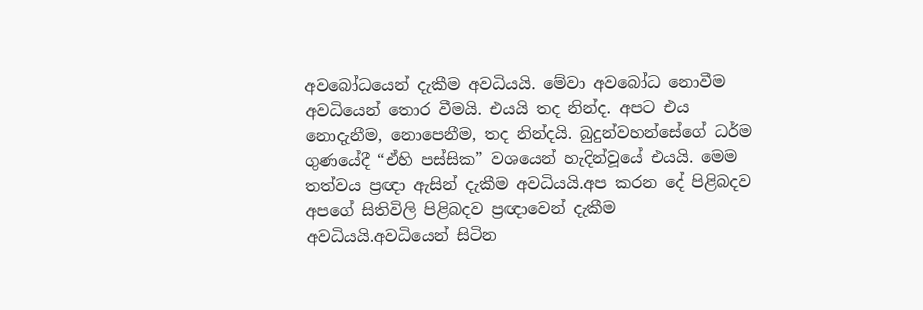අවබෝධයෙන් දැකීම අවධියයි. මේවා අවබෝධ නොවීම අවධියෙන් තොර වීමයි. එයයි තද නින්ද. අපට එය නොදැනීම, නොපෙනීම, තද නින්දයි. බුදුන්වහන්සේගේ ධර්ම ගුණයේදී “ඒහි පස්සික” වශයෙන් හැදින්වූයේ එයයි. මෙම තත්වය ප්‍රඥා ඇසින් දැකීම අවධියයි.අප කරන දේ පිළිබදව අපගේ සිතිවිලි පිළිබදව ප්‍රඥාවෙන් දැකීම අවධියයි.අවධියෙන් සිටින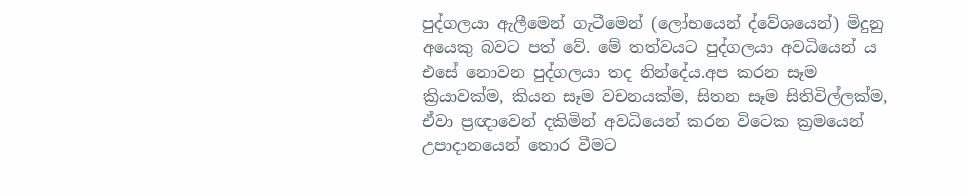පුද්ගලයා ඇලීමෙන් ගැටීමෙන් (ලෝභයෙන් ද්වේශයෙන්) මිදුනු අයෙකු බවට පත් වේ. මේ තත්වයට පුද්ගලයා අවධියෙන් ය එසේ නොවන පුද්ගලයා තද නින්දේය.අප කරන සෑම ක්‍රියාවක්ම, කියන සෑම වචනයක්ම, සිතන සෑම සිතිවිල්ලක්ම, ඒවා ප්‍රඥාවෙන් දකිමින් අවධියෙන් කරන විටෙක ක්‍රමයෙන් උපාදානයෙන් තොර වීමට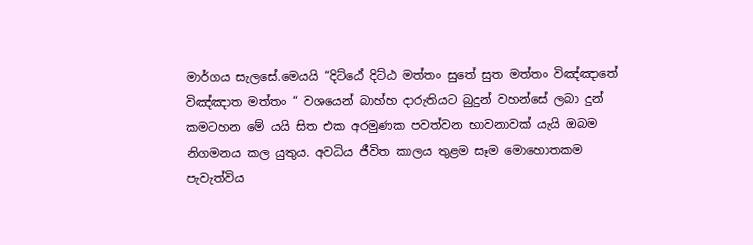මාර්ගය සැලසේ.මෙයයි “දිට්ඨේ දිට්ඨ මත්තං සුතේ සුත මත්තං විඤ්ඤාතේ විඤ්ඤාත මත්තං “ වශයෙන් බාහ්හ දාරුතියට බුදුන් වහන්සේ ලබා දුන් කමටහන මේ යයි සිත එක අරමුණක පවත්වන භාවනාවක් යැයි ඔබම නිගමනය කල යුතුය. අවධිය ජීවිත කාලය තුළම සෑම මොහොතකම පැවැත්විය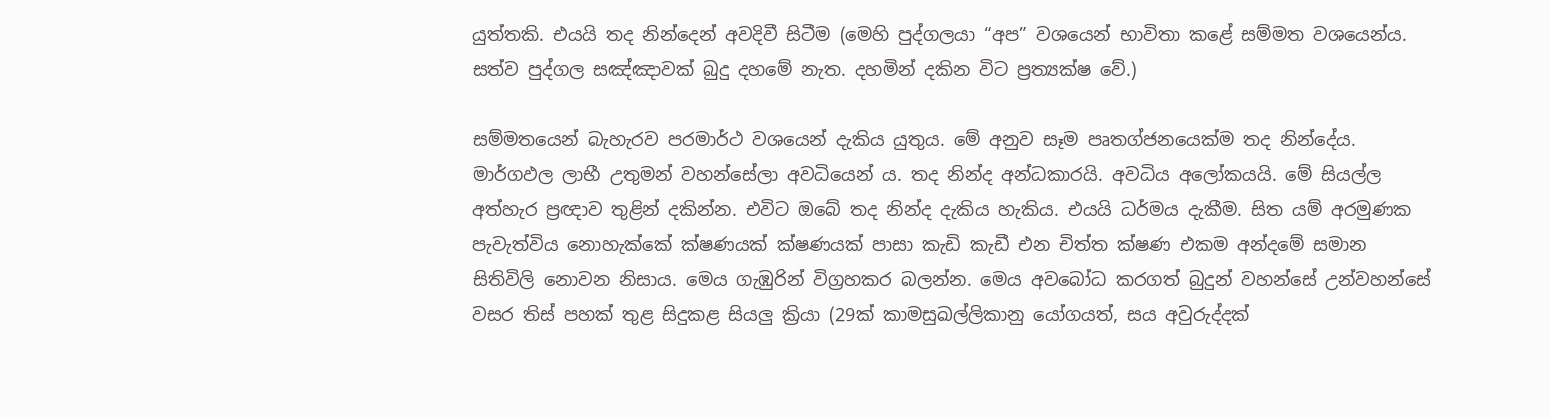යුත්තකි. එයයි තද නින්දෙන් අවදිවී සිටීම (මෙහි පුද්ගලයා “අප” වශයෙන් භාවිතා කළේ සම්මත වශයෙන්ය. සත්ව පුද්ගල සඤ්ඤාවක් බුදු දහමේ නැත. දහමින් දකින විට ප්‍රත්‍යක්ෂ වේ.)

සම්මත‍යෙන් බැහැරව පරමාර්ථ වශයෙන් දැකිය යුතුය. මේ අනුව සෑම පෘතග්ජනයෙක්ම තද නින්දේය. මාර්ගඵල ලාභී උතුමන් වහන්සේලා අවධියෙන්‍ ය. තද නින්ද අන්ධකාරයි. අවධිය අලෝකයයි. මේ සියල්ල අත්හැර ප්‍රඥාව තුළින් දකින්න. එවිට ඔබේ තද නින්ද දැකිය හැකිය. එයයි ධර්මය දැකීම. සිත යම් අරමුණක පැවැත්විය නොහැක්කේ ක්ෂණයක් ක්ෂණයක් පාසා කැඩි කැඩී එන චිත්ත ක්ෂණ එකම අන්දමේ සමාන සිතිවිලි නොවන නිසාය. මෙය ගැඹුරින් විග්‍රහකර බලන්න. මෙය අවබෝධ කරගත් බුදුන් වහන්සේ උන්වහන්සේ වසර තිස් පහක් තුළ සිදුකළ සියලු ක්‍රියා (29ක් කාමසුඛල්ලිකානු යෝගයත්, සය අවුරුද්දක්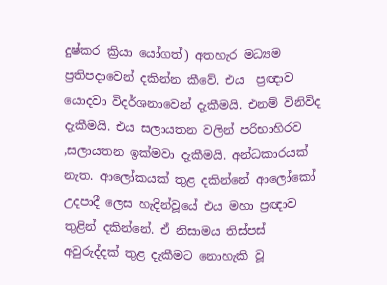දුෂ්කර ක්‍රියා යෝගත්) අතහැර මධ්‍යම ප්‍රතිපදාවෙන් දකින්න කීවේ. එය  ප්‍රඥාව යොදවා විදර්ශනාවෙන් දැකීමයි. එනම් විනිවිද දැකීමයි. එය සලායතන වලින් පරිභාහිරව ,සලායතන ඉක්මවා දැකීමයි. අන්ධකාරයක් නැත. ආලෝකයක් තුළ දකින්නේ ආලෝකෝ උදපාදී ලෙස හැදින්වූයේ එය මහා ප්‍රඥාව තුළින් දකින්නේ. ඒ නිසාමය තිස්පස් අවුරුද්දක් තුළ දැකීමට නොහැකි වූ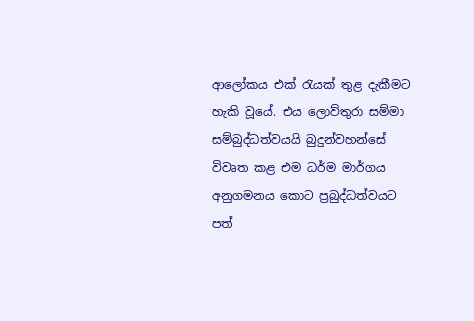ආලෝකය එක් රැයක් තුළ දැකීමට හැකි වූයේ. එය ලොව්තුරා සම්මා සම්බුද්ධත්වයයි බුදුන්වහන්සේ විවෘත කළ එම ධර්ම මාර්ගය අනුගමනය කොට ප්‍රබුද්ධත්වයට පත්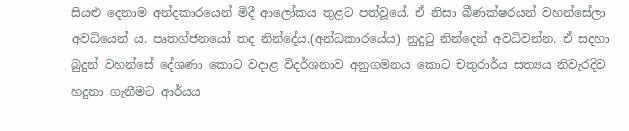සියළු දෙනාම අන්දකාරයෙන් මිදී ආලෝකය තුළට පත්වූයේ. ඒ නිසා බීණක්ෂරයන් වහන්සේලා අවධියෙන්‍ ය. පෘතග්ජනයෝ තද නින්දේය.(අන්ධකාරයේය) නුදුටු නින්දෙන් අවධිවන්න. ඒ සදහා බුදුන් වහන්සේ දේශණා කොට වදාළ විදර්ශනාව අනුගමනය කොට චතුරාර්ය සත්‍යය නිවැරදිව හදුනා ගැනීමට ආර්යය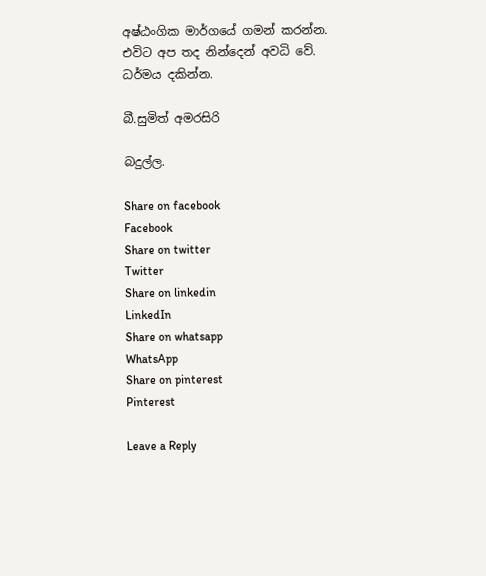අෂ්ඨංගික මාර්ගයේ ගමන් කරන්න. එවිට අප තද නින්දෙන් අවධි වේ. ධර්මය දකින්න.

බී.සුමිත් අමරසිරි

බදුල්ල.

Share on facebook
Facebook
Share on twitter
Twitter
Share on linkedin
LinkedIn
Share on whatsapp
WhatsApp
Share on pinterest
Pinterest

Leave a Reply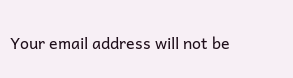Your email address will not be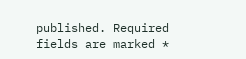published. Required fields are marked *